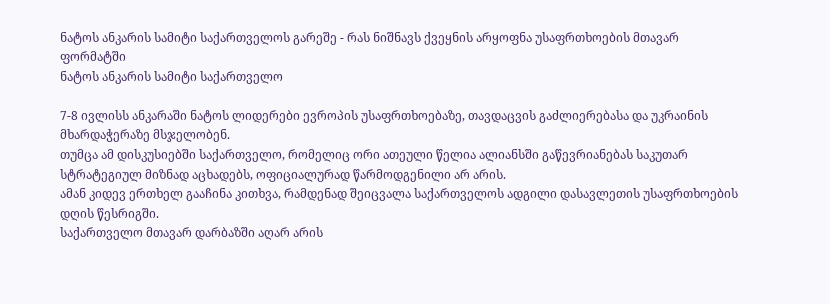ნატოს ანკარის სამიტი საქართველოს გარეშე - რას ნიშნავს ქვეყნის არყოფნა უსაფრთხოების მთავარ ფორმატში
ნატოს ანკარის სამიტი საქართველო

7-8 ივლისს ანკარაში ნატოს ლიდერები ევროპის უსაფრთხოებაზე, თავდაცვის გაძლიერებასა და უკრაინის მხარდაჭერაზე მსჯელობენ.
თუმცა ამ დისკუსიებში საქართველო, რომელიც ორი ათეული წელია ალიანსში გაწევრიანებას საკუთარ სტრატეგიულ მიზნად აცხადებს, ოფიციალურად წარმოდგენილი არ არის.
ამან კიდევ ერთხელ გააჩინა კითხვა, რამდენად შეიცვალა საქართველოს ადგილი დასავლეთის უსაფრთხოების დღის წესრიგში.
საქართველო მთავარ დარბაზში აღარ არის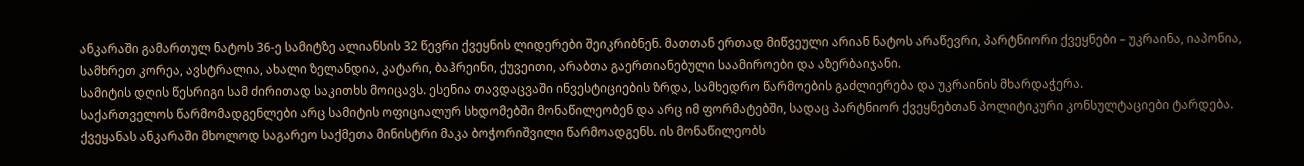ანკარაში გამართულ ნატოს 36-ე სამიტზე ალიანსის 32 წევრი ქვეყნის ლიდერები შეიკრიბნენ. მათთან ერთად მიწვეული არიან ნატოს არაწევრი, პარტნიორი ქვეყნები – უკრაინა, იაპონია, სამხრეთ კორეა, ავსტრალია, ახალი ზელანდია, კატარი, ბაჰრეინი, ქუვეითი, არაბთა გაერთიანებული საამიროები და აზერბაიჯანი.
სამიტის დღის წესრიგი სამ ძირითად საკითხს მოიცავს. ესენია თავდაცვაში ინვესტიციების ზრდა, სამხედრო წარმოების გაძლიერება და უკრაინის მხარდაჭერა.
საქართველოს წარმომადგენლები არც სამიტის ოფიციალურ სხდომებში მონაწილეობენ და არც იმ ფორმატებში, სადაც პარტნიორ ქვეყნებთან პოლიტიკური კონსულტაციები ტარდება.
ქვეყანას ანკარაში მხოლოდ საგარეო საქმეთა მინისტრი მაკა ბოჭორიშვილი წარმოადგენს. ის მონაწილეობს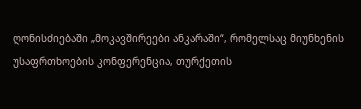ღონისძიებაში „მოკავშირეები ანკარაში“, რომელსაც მიუნხენის უსაფრთხოების კონფერენცია, თურქეთის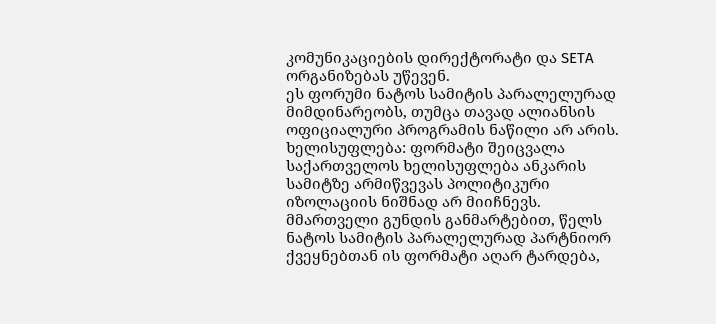კომუნიკაციების დირექტორატი და SETA ორგანიზებას უწევენ.
ეს ფორუმი ნატოს სამიტის პარალელურად მიმდინარეობს, თუმცა თავად ალიანსის ოფიციალური პროგრამის ნაწილი არ არის.
ხელისუფლება: ფორმატი შეიცვალა
საქართველოს ხელისუფლება ანკარის სამიტზე არმიწვევას პოლიტიკური იზოლაციის ნიშნად არ მიიჩნევს. მმართველი გუნდის განმარტებით, წელს ნატოს სამიტის პარალელურად პარტნიორ ქვეყნებთან ის ფორმატი აღარ ტარდება,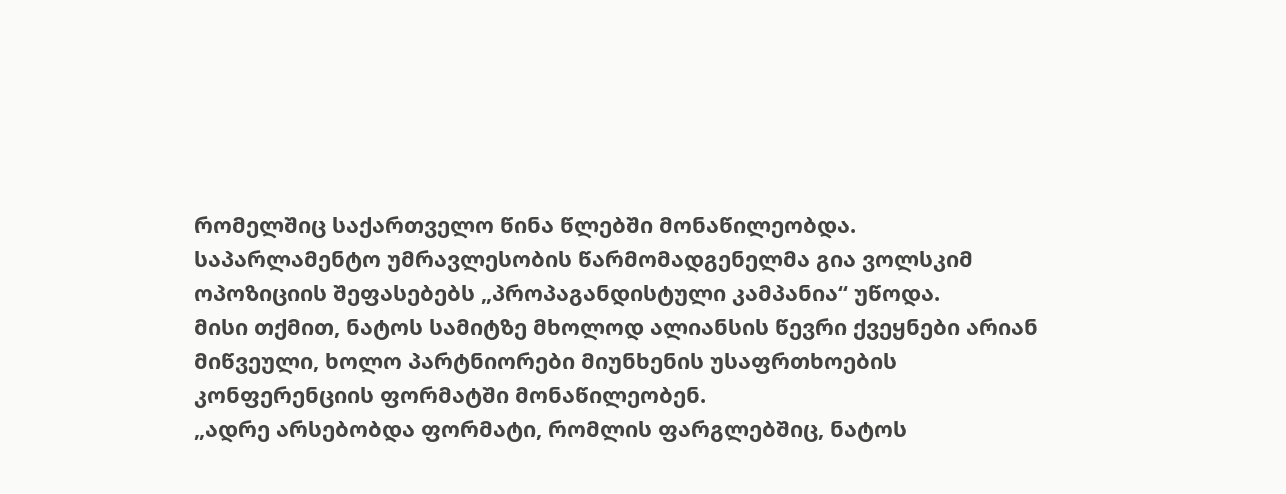რომელშიც საქართველო წინა წლებში მონაწილეობდა.
საპარლამენტო უმრავლესობის წარმომადგენელმა გია ვოლსკიმ ოპოზიციის შეფასებებს „პროპაგანდისტული კამპანია“ უწოდა.
მისი თქმით, ნატოს სამიტზე მხოლოდ ალიანსის წევრი ქვეყნები არიან მიწვეული, ხოლო პარტნიორები მიუნხენის უსაფრთხოების კონფერენციის ფორმატში მონაწილეობენ.
„ადრე არსებობდა ფორმატი, რომლის ფარგლებშიც, ნატოს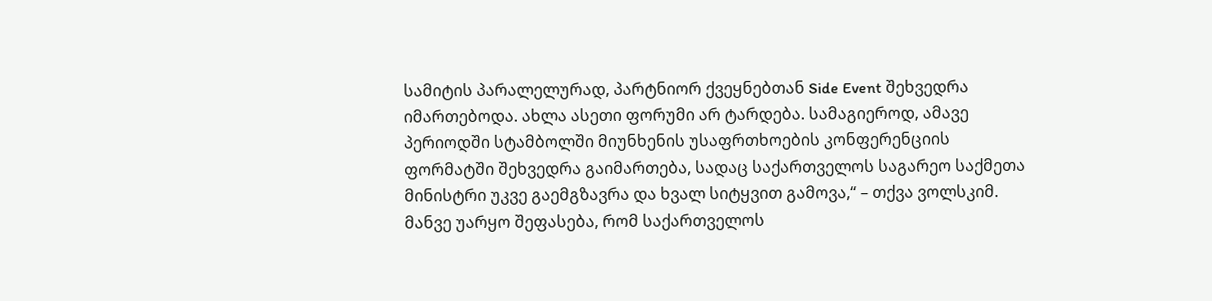სამიტის პარალელურად, პარტნიორ ქვეყნებთან Side Event შეხვედრა იმართებოდა. ახლა ასეთი ფორუმი არ ტარდება. სამაგიეროდ, ამავე პერიოდში სტამბოლში მიუნხენის უსაფრთხოების კონფერენციის ფორმატში შეხვედრა გაიმართება, სადაც საქართველოს საგარეო საქმეთა მინისტრი უკვე გაემგზავრა და ხვალ სიტყვით გამოვა,“ – თქვა ვოლსკიმ.
მანვე უარყო შეფასება, რომ საქართველოს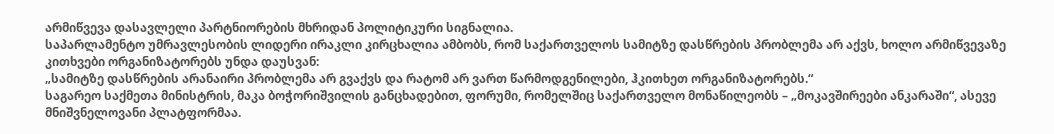არმიწვევა დასავლელი პარტნიორების მხრიდან პოლიტიკური სიგნალია.
საპარლამენტო უმრავლესობის ლიდერი ირაკლი კირცხალია ამბობს, რომ საქართველოს სამიტზე დასწრების პრობლემა არ აქვს, ხოლო არმიწვევაზე კითხვები ორგანიზატორებს უნდა დაუსვან:
„სამიტზე დასწრების არანაირი პრობლემა არ გვაქვს და რატომ არ ვართ წარმოდგენილები, ჰკითხეთ ორგანიზატორებს.“
საგარეო საქმეთა მინისტრის, მაკა ბოჭორიშვილის განცხადებით, ფორუმი, რომელშიც საქართველო მონაწილეობს – „მოკავშირეები ანკარაში“, ასევე მნიშვნელოვანი პლატფორმაა.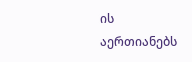ის აერთიანებს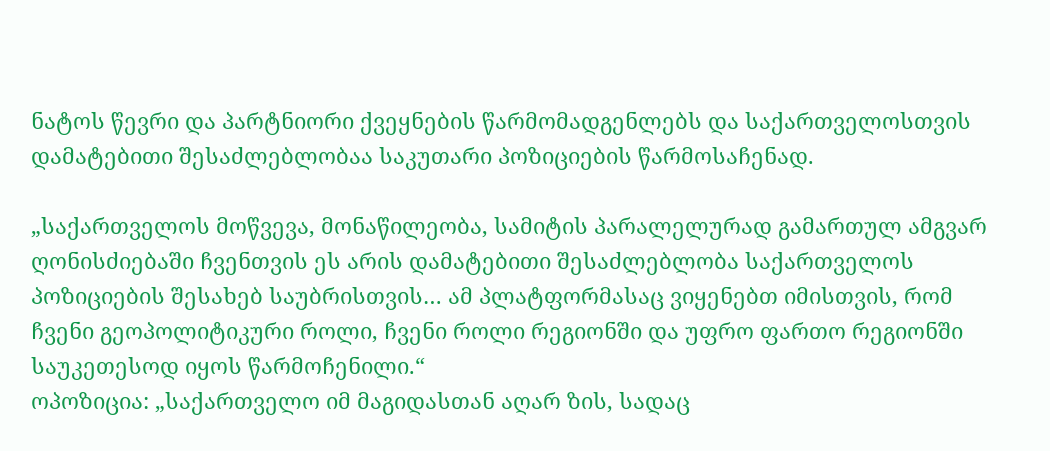ნატოს წევრი და პარტნიორი ქვეყნების წარმომადგენლებს და საქართველოსთვის დამატებითი შესაძლებლობაა საკუთარი პოზიციების წარმოსაჩენად.

„საქართველოს მოწვევა, მონაწილეობა, სამიტის პარალელურად გამართულ ამგვარ ღონისძიებაში ჩვენთვის ეს არის დამატებითი შესაძლებლობა საქართველოს პოზიციების შესახებ საუბრისთვის… ამ პლატფორმასაც ვიყენებთ იმისთვის, რომ ჩვენი გეოპოლიტიკური როლი, ჩვენი როლი რეგიონში და უფრო ფართო რეგიონში საუკეთესოდ იყოს წარმოჩენილი.“
ოპოზიცია: „საქართველო იმ მაგიდასთან აღარ ზის, სადაც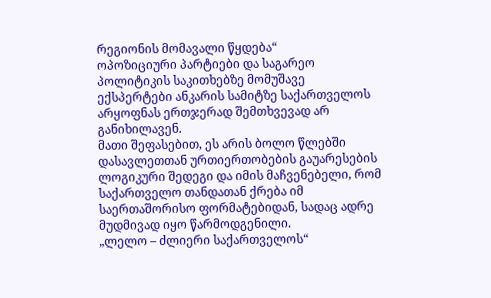რეგიონის მომავალი წყდება“
ოპოზიციური პარტიები და საგარეო პოლიტიკის საკითხებზე მომუშავე ექსპერტები ანკარის სამიტზე საქართველოს არყოფნას ერთჯერად შემთხვევად არ განიხილავენ.
მათი შეფასებით, ეს არის ბოლო წლებში დასავლეთთან ურთიერთობების გაუარესების ლოგიკური შედეგი და იმის მაჩვენებელი, რომ საქართველო თანდათან ქრება იმ საერთაშორისო ფორმატებიდან, სადაც ადრე მუდმივად იყო წარმოდგენილი.
„ლელო – ძლიერი საქართველოს“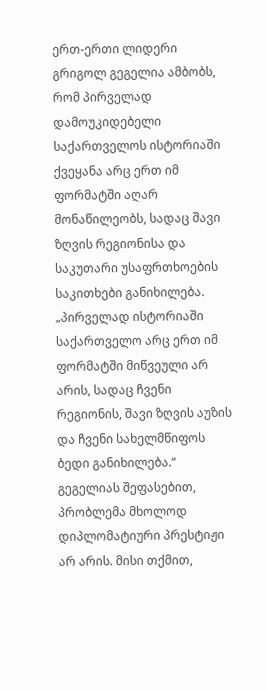ერთ-ერთი ლიდერი გრიგოლ გეგელია ამბობს, რომ პირველად დამოუკიდებელი საქართველოს ისტორიაში ქვეყანა არც ერთ იმ ფორმატში აღარ მონაწილეობს, სადაც შავი ზღვის რეგიონისა და საკუთარი უსაფრთხოების საკითხები განიხილება.
„პირველად ისტორიაში საქართველო არც ერთ იმ ფორმატში მიწვეული არ არის, სადაც ჩვენი რეგიონის, შავი ზღვის აუზის და ჩვენი სახელმწიფოს ბედი განიხილება.“
გეგელიას შეფასებით, პრობლემა მხოლოდ დიპლომატიური პრესტიჟი არ არის. მისი თქმით,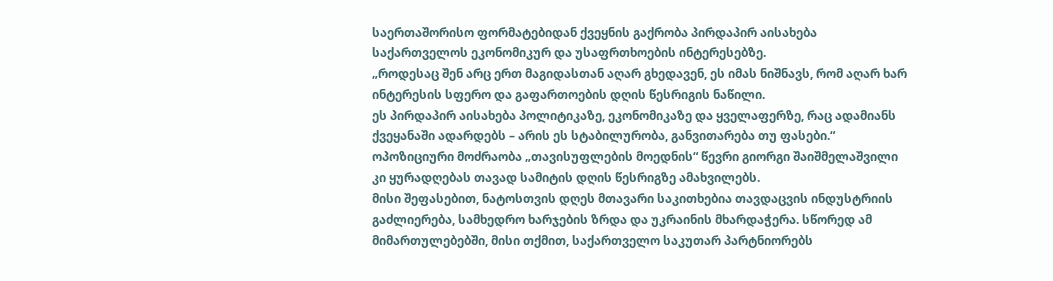საერთაშორისო ფორმატებიდან ქვეყნის გაქრობა პირდაპირ აისახება საქართველოს ეკონომიკურ და უსაფრთხოების ინტერესებზე.
„როდესაც შენ არც ერთ მაგიდასთან აღარ გხედავენ, ეს იმას ნიშნავს, რომ აღარ ხარ ინტერესის სფერო და გაფართოების დღის წესრიგის ნაწილი.
ეს პირდაპირ აისახება პოლიტიკაზე, ეკონომიკაზე და ყველაფერზე, რაც ადამიანს ქვეყანაში ადარდებს – არის ეს სტაბილურობა, განვითარება თუ ფასები.“
ოპოზიციური მოძრაობა „თავისუფლების მოედნის“ წევრი გიორგი შაიშმელაშვილი კი ყურადღებას თავად სამიტის დღის წესრიგზე ამახვილებს.
მისი შეფასებით, ნატოსთვის დღეს მთავარი საკითხებია თავდაცვის ინდუსტრიის გაძლიერება, სამხედრო ხარჯების ზრდა და უკრაინის მხარდაჭერა. სწორედ ამ მიმართულებებში, მისი თქმით, საქართველო საკუთარ პარტნიორებს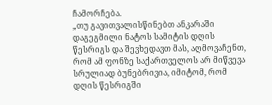ჩამორჩება.
„თუ გავითვალისწინებთ ანკარაში დაგეგმილი ნატოს სამიტის დღის წესრიგს და შევხედავთ მას, აღმოვაჩენთ, რომ ამ ფონზე საქართველოს არ მიწვევა სრულიად ბუნებრივია, იმიტომ, რომ დღის წესრიგში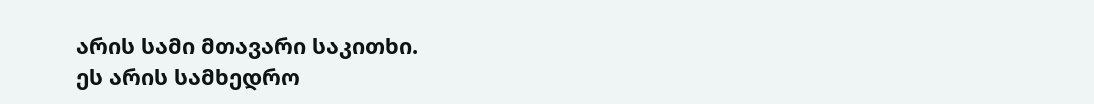არის სამი მთავარი საკითხი.
ეს არის სამხედრო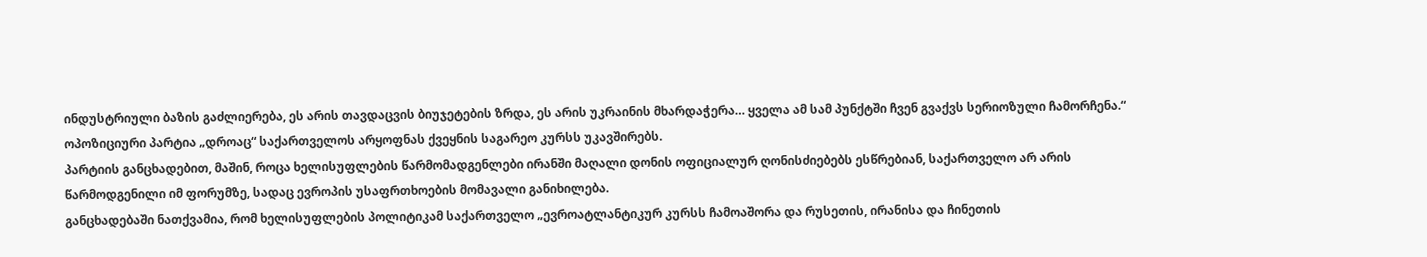ინდუსტრიული ბაზის გაძლიერება, ეს არის თავდაცვის ბიუჯეტების ზრდა, ეს არის უკრაინის მხარდაჭერა… ყველა ამ სამ პუნქტში ჩვენ გვაქვს სერიოზული ჩამორჩენა.“
ოპოზიციური პარტია „დროაც“ საქართველოს არყოფნას ქვეყნის საგარეო კურსს უკავშირებს.
პარტიის განცხადებით, მაშინ, როცა ხელისუფლების წარმომადგენლები ირანში მაღალი დონის ოფიციალურ ღონისძიებებს ესწრებიან, საქართველო არ არის წარმოდგენილი იმ ფორუმზე, სადაც ევროპის უსაფრთხოების მომავალი განიხილება.
განცხადებაში ნათქვამია, რომ ხელისუფლების პოლიტიკამ საქართველო „ევროატლანტიკურ კურსს ჩამოაშორა და რუსეთის, ირანისა და ჩინეთის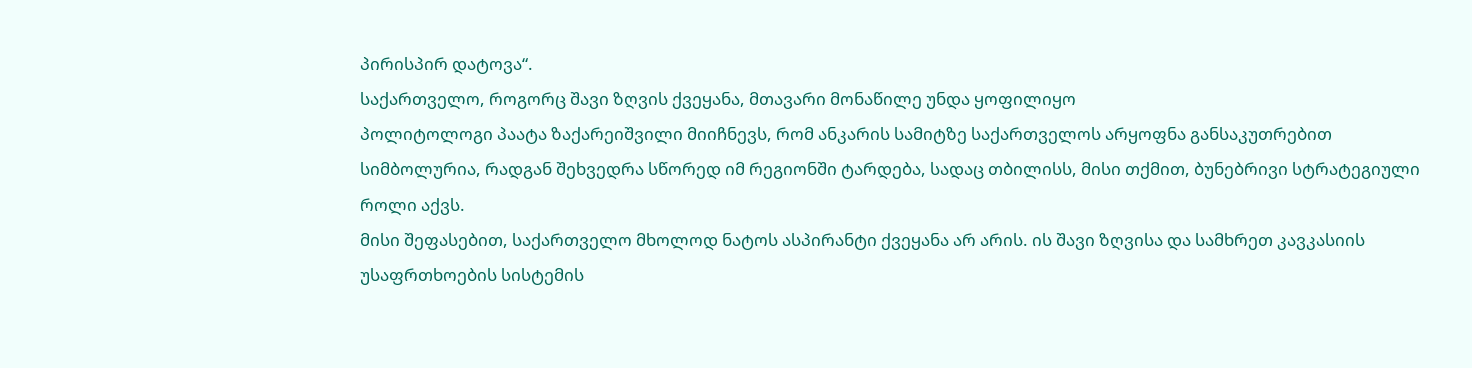პირისპირ დატოვა“.
საქართველო, როგორც შავი ზღვის ქვეყანა, მთავარი მონაწილე უნდა ყოფილიყო
პოლიტოლოგი პაატა ზაქარეიშვილი მიიჩნევს, რომ ანკარის სამიტზე საქართველოს არყოფნა განსაკუთრებით სიმბოლურია, რადგან შეხვედრა სწორედ იმ რეგიონში ტარდება, სადაც თბილისს, მისი თქმით, ბუნებრივი სტრატეგიული როლი აქვს.
მისი შეფასებით, საქართველო მხოლოდ ნატოს ასპირანტი ქვეყანა არ არის. ის შავი ზღვისა და სამხრეთ კავკასიის უსაფრთხოების სისტემის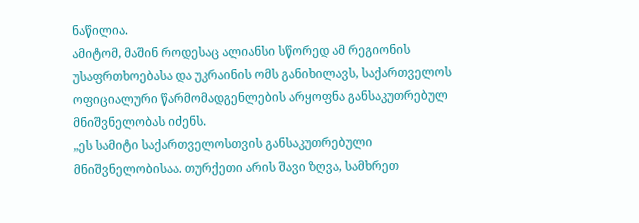ნაწილია.
ამიტომ, მაშინ როდესაც ალიანსი სწორედ ამ რეგიონის უსაფრთხოებასა და უკრაინის ომს განიხილავს, საქართველოს ოფიციალური წარმომადგენლების არყოფნა განსაკუთრებულ მნიშვნელობას იძენს.
„ეს სამიტი საქართველოსთვის განსაკუთრებული მნიშვნელობისაა. თურქეთი არის შავი ზღვა, სამხრეთ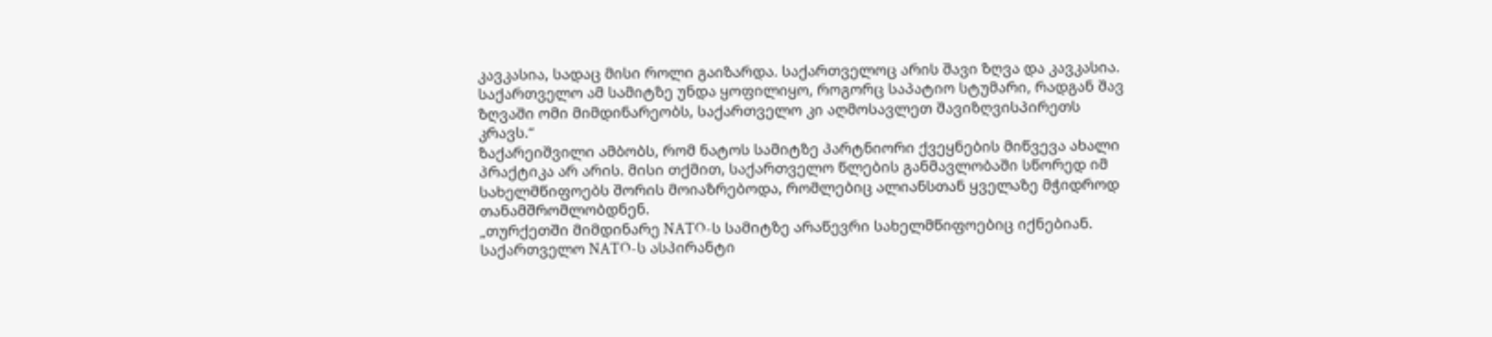კავკასია, სადაც მისი როლი გაიზარდა. საქართველოც არის შავი ზღვა და კავკასია.
საქართველო ამ სამიტზე უნდა ყოფილიყო, როგორც საპატიო სტუმარი, რადგან შავ ზღვაში ომი მიმდინარეობს, საქართველო კი აღმოსავლეთ შავიზღვისპირეთს კრავს.“
ზაქარეიშვილი ამბობს, რომ ნატოს სამიტზე პარტნიორი ქვეყნების მიწვევა ახალი პრაქტიკა არ არის. მისი თქმით, საქართველო წლების განმავლობაში სწორედ იმ სახელმწიფოებს შორის მოიაზრებოდა, რომლებიც ალიანსთან ყველაზე მჭიდროდ თანამშრომლობდნენ.
„თურქეთში მიმდინარე NATO-ს სამიტზე არაწევრი სახელმწიფოებიც იქნებიან. საქართველო NATO-ს ასპირანტი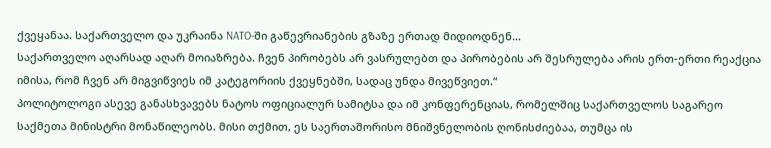ქვეყანაა. საქართველო და უკრაინა NATO-ში გაწევრიანების გზაზე ერთად მიდიოდნენ…
საქართველო აღარსად აღარ მოიაზრება. ჩვენ პირობებს არ ვასრულებთ და პირობების არ შესრულება არის ერთ-ერთი რეაქცია იმისა, რომ ჩვენ არ მიგვიწვიეს იმ კატეგორიის ქვეყნებში, სადაც უნდა მივეწვიეთ.“
პოლიტოლოგი ასევე განასხვავებს ნატოს ოფიციალურ სამიტსა და იმ კონფერენციას, რომელშიც საქართველოს საგარეო საქმეთა მინისტრი მონაწილეობს. მისი თქმით, ეს საერთაშორისო მნიშვნელობის ღონისძიებაა, თუმცა ის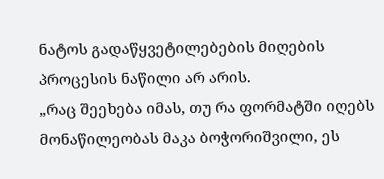ნატოს გადაწყვეტილებების მიღების პროცესის ნაწილი არ არის.
„რაც შეეხება იმას, თუ რა ფორმატში იღებს მონაწილეობას მაკა ბოჭორიშვილი, ეს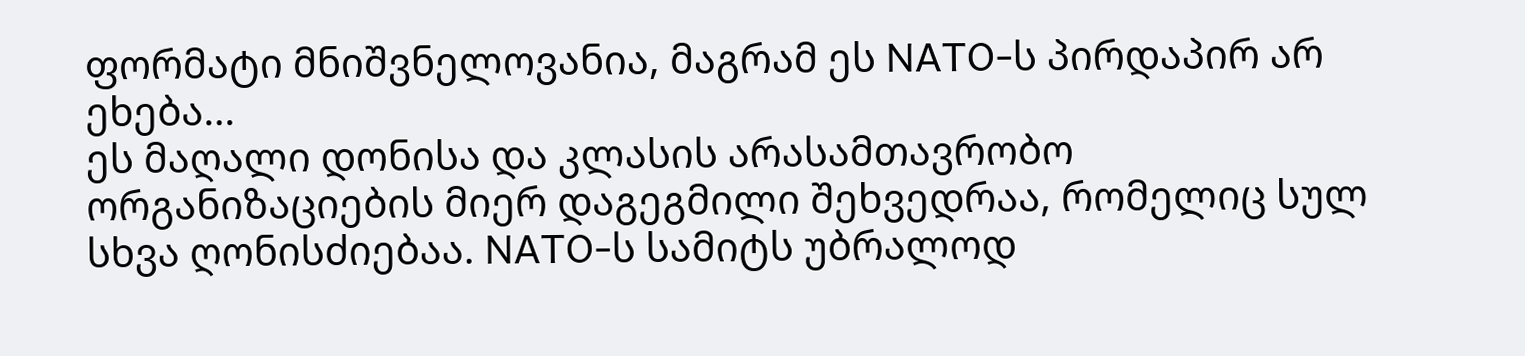ფორმატი მნიშვნელოვანია, მაგრამ ეს NATO-ს პირდაპირ არ ეხება…
ეს მაღალი დონისა და კლასის არასამთავრობო ორგანიზაციების მიერ დაგეგმილი შეხვედრაა, რომელიც სულ სხვა ღონისძიებაა. NATO-ს სამიტს უბრალოდ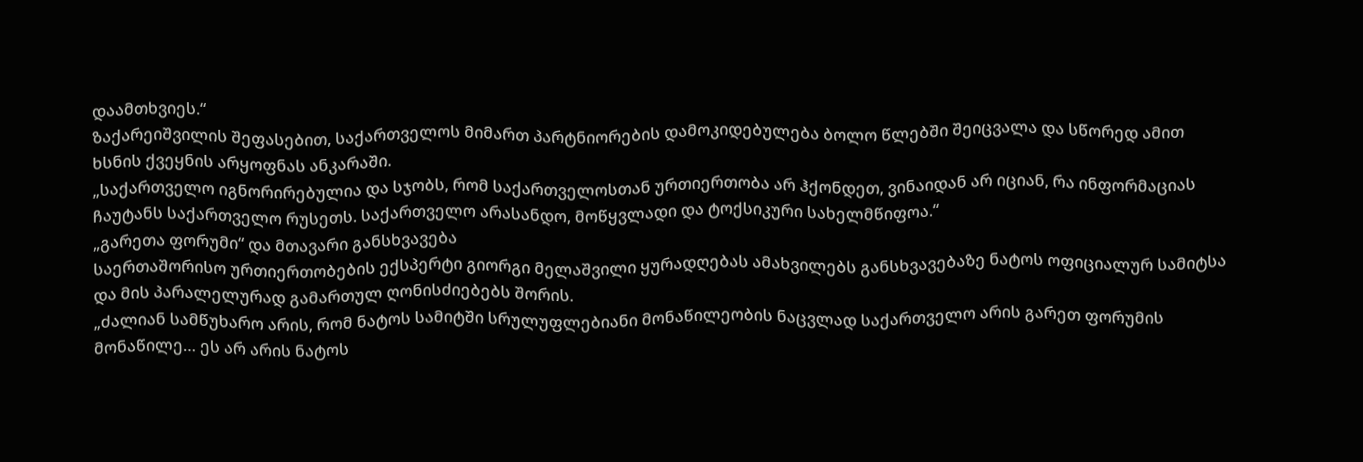დაამთხვიეს.“
ზაქარეიშვილის შეფასებით, საქართველოს მიმართ პარტნიორების დამოკიდებულება ბოლო წლებში შეიცვალა და სწორედ ამით ხსნის ქვეყნის არყოფნას ანკარაში.
„საქართველო იგნორირებულია და სჯობს, რომ საქართველოსთან ურთიერთობა არ ჰქონდეთ, ვინაიდან არ იციან, რა ინფორმაციას ჩაუტანს საქართველო რუსეთს. საქართველო არასანდო, მოწყვლადი და ტოქსიკური სახელმწიფოა.“
„გარეთა ფორუმი“ და მთავარი განსხვავება
საერთაშორისო ურთიერთობების ექსპერტი გიორგი მელაშვილი ყურადღებას ამახვილებს განსხვავებაზე ნატოს ოფიციალურ სამიტსა და მის პარალელურად გამართულ ღონისძიებებს შორის.
„ძალიან სამწუხარო არის, რომ ნატოს სამიტში სრულუფლებიანი მონაწილეობის ნაცვლად საქართველო არის გარეთ ფორუმის მონაწილე… ეს არ არის ნატოს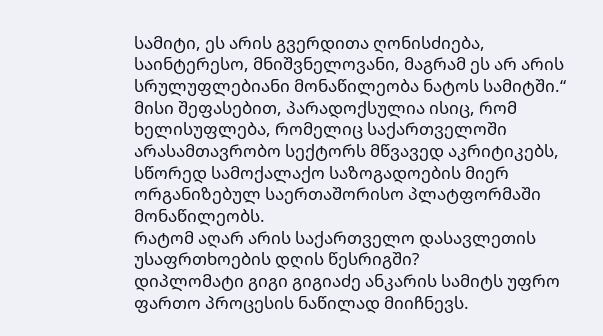სამიტი, ეს არის გვერდითა ღონისძიება, საინტერესო, მნიშვნელოვანი, მაგრამ ეს არ არის სრულუფლებიანი მონაწილეობა ნატოს სამიტში.“
მისი შეფასებით, პარადოქსულია ისიც, რომ ხელისუფლება, რომელიც საქართველოში არასამთავრობო სექტორს მწვავედ აკრიტიკებს, სწორედ სამოქალაქო საზოგადოების მიერ ორგანიზებულ საერთაშორისო პლატფორმაში მონაწილეობს.
რატომ აღარ არის საქართველო დასავლეთის უსაფრთხოების დღის წესრიგში?
დიპლომატი გიგი გიგიაძე ანკარის სამიტს უფრო ფართო პროცესის ნაწილად მიიჩნევს.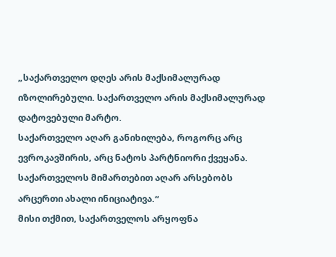„საქართველო დღეს არის მაქსიმალურად იზოლირებული. საქართველო არის მაქსიმალურად დატოვებული მარტო.
საქართველო აღარ განიხილება, როგორც არც ევროკავშირის, არც ნატოს პარტნიორი ქვეყანა. საქართველოს მიმართებით აღარ არსებობს არცერთი ახალი ინიციატივა.“
მისი თქმით, საქართველოს არყოფნა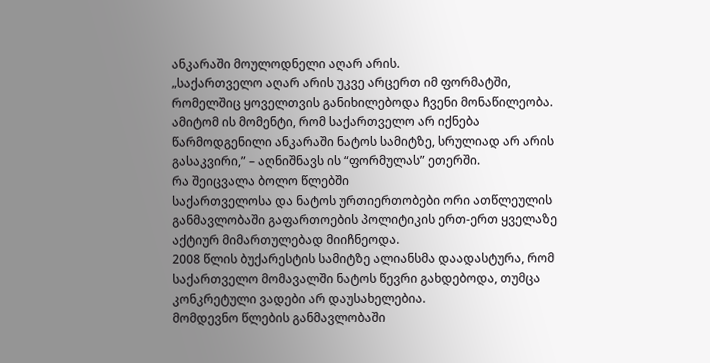ანკარაში მოულოდნელი აღარ არის.
„საქართველო აღარ არის უკვე არცერთ იმ ფორმატში, რომელშიც ყოველთვის განიხილებოდა ჩვენი მონაწილეობა.
ამიტომ ის მომენტი, რომ საქართველო არ იქნება წარმოდგენილი ანკარაში ნატოს სამიტზე, სრულიად არ არის გასაკვირი,” – აღნიშნავს ის “ფორმულას” ეთერში.
რა შეიცვალა ბოლო წლებში
საქართველოსა და ნატოს ურთიერთობები ორი ათწლეულის განმავლობაში გაფართოების პოლიტიკის ერთ-ერთ ყველაზე აქტიურ მიმართულებად მიიჩნეოდა.
2008 წლის ბუქარესტის სამიტზე ალიანსმა დაადასტურა, რომ საქართველო მომავალში ნატოს წევრი გახდებოდა, თუმცა კონკრეტული ვადები არ დაუსახელებია.
მომდევნო წლების განმავლობაში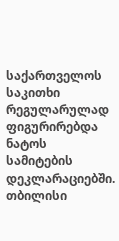საქართველოს საკითხი რეგულარულად ფიგურირებდა ნატოს სამიტების დეკლარაციებში.
თბილისი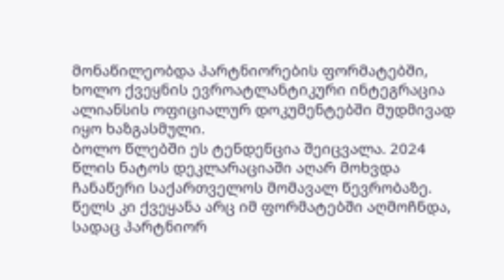მონაწილეობდა პარტნიორების ფორმატებში, ხოლო ქვეყნის ევროატლანტიკური ინტეგრაცია ალიანსის ოფიციალურ დოკუმენტებში მუდმივად იყო ხაზგასმული.
ბოლო წლებში ეს ტენდენცია შეიცვალა. 2024 წლის ნატოს დეკლარაციაში აღარ მოხვდა ჩანაწერი საქართველოს მომავალ წევრობაზე.
წელს კი ქვეყანა არც იმ ფორმატებში აღმოჩნდა, სადაც პარტნიორ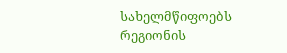სახელმწიფოებს რეგიონის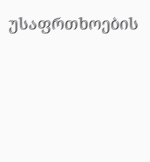უსაფრთხოების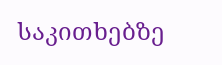საკითხებზე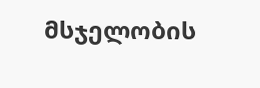მსჯელობის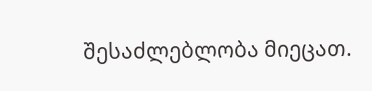შესაძლებლობა მიეცათ.